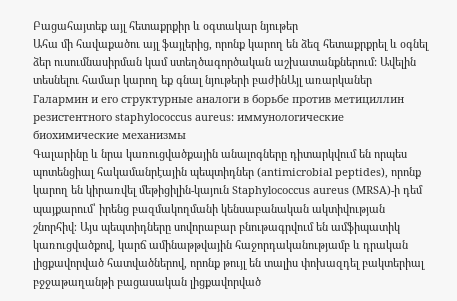Բացահայտեք այլ հետաքրքիր և օգտակար նյութեր
Ահա մի հավաքածու այլ ֆայլերից, որոնք կարող են ձեզ հետաքրքրել և օգնել ձեր ուսումնասիրման կամ ստեղծագործական աշխատանքներում: Ավելին տեսնելու համար կարող եք գնալ նյութերի բաժինԱյլ առարկաներ
Галармин и его структурные аналоги в борьбе против метициллин резистентного staphylococcus aureus: иммунологические биохимические механизмы
Գալարինը և նրա կառուցվածքային անալոգները դիտարկվում են որպես պոտենցիալ հակամանրէային պեպտիդներ (antimicrobial peptides), որոնք կարող են կիրառվել մեթիցիլին-կայուն Staphylococcus aureus (MRSA)-ի դեմ պայքարում՝ իրենց բազմակողմանի կենսաբանական ակտիվության շնորհիվ։ Այս պեպտիդները սովորաբար բնութագրվում են ամֆիպատիկ կառուցվածքով, կարճ ամինաթթվային հաջորդականությամբ և դրական լիցքավորված հատվածներով, որոնք թույլ են տալիս փոխազդել բակտերիալ բջջաթաղանթի բացասական լիցքավորված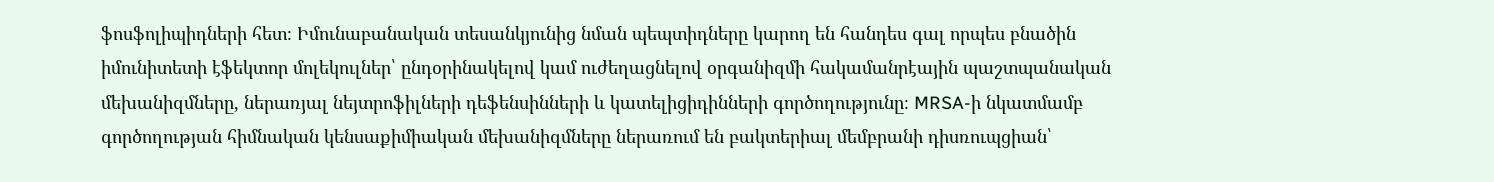ֆոսֆոլիպիդների հետ։ Իմունաբանական տեսանկյունից նման պեպտիդները կարող են հանդես գալ որպես բնածին իմունիտետի էֆեկտոր մոլեկուլներ՝ ընդօրինակելով կամ ուժեղացնելով օրգանիզմի հակամանրէային պաշտպանական մեխանիզմները, ներառյալ նեյտրոֆիլների դեֆենսինների և կատելիցիդինների գործողությունը։ MRSA-ի նկատմամբ գործողության հիմնական կենսաքիմիական մեխանիզմները ներառում են բակտերիալ մեմբրանի դիսռուպցիան՝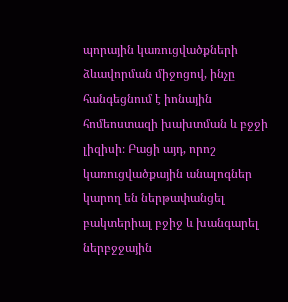պորային կառուցվածքների ձևավորման միջոցով, ինչը հանգեցնում է իոնային հոմեոստազի խախտման և բջջի լիզիսի։ Բացի այդ, որոշ կառուցվածքային անալոգներ կարող են ներթափանցել բակտերիալ բջիջ և խանգարել ներբջջային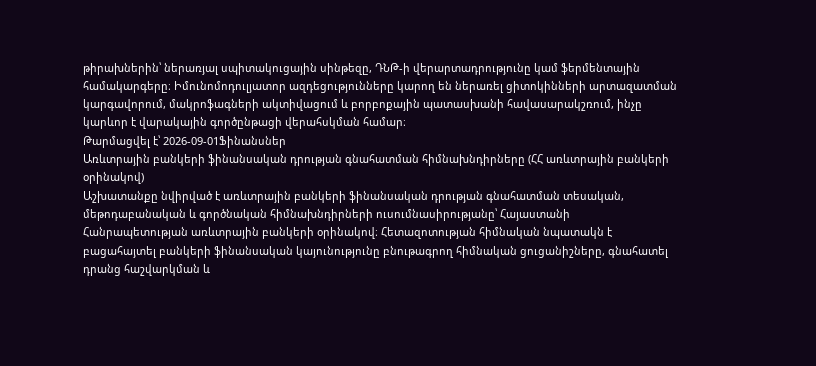թիրախներին՝ ներառյալ սպիտակուցային սինթեզը, ԴՆԹ-ի վերարտադրությունը կամ ֆերմենտային համակարգերը։ Իմունոմոդուլյատոր ազդեցությունները կարող են ներառել ցիտոկինների արտազատման կարգավորում, մակրոֆագների ակտիվացում և բորբոքային պատասխանի հավասարակշռում, ինչը կարևոր է վարակային գործընթացի վերահսկման համար։
Թարմացվել է՝ 2026-09-01Ֆինանսներ
Առևտրային բանկերի ֆինանսական դրության գնահատման հիմնախնդիրները (ՀՀ առևտրային բանկերի օրինակով)
Աշխատանքը նվիրված է առևտրային բանկերի ֆինանսական դրության գնահատման տեսական, մեթոդաբանական և գործնական հիմնախնդիրների ուսումնասիրությանը՝ Հայաստանի Հանրապետության առևտրային բանկերի օրինակով։ Հետազոտության հիմնական նպատակն է բացահայտել բանկերի ֆինանսական կայունությունը բնութագրող հիմնական ցուցանիշները, գնահատել դրանց հաշվարկման և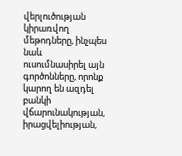վերլուծության կիրառվող մեթոդները, ինչպես նաև ուսումնասիրել այն գործոնները, որոնք կարող են ազդել բանկի վճարունակության, իրացվելիության,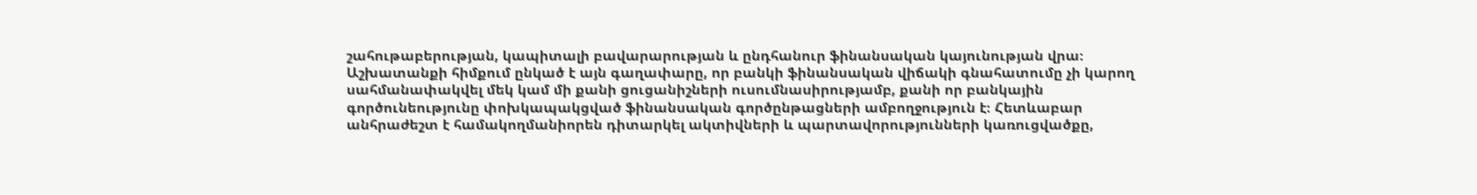շահութաբերության, կապիտալի բավարարության և ընդհանուր ֆինանսական կայունության վրա։ Աշխատանքի հիմքում ընկած է այն գաղափարը, որ բանկի ֆինանսական վիճակի գնահատումը չի կարող սահմանափակվել մեկ կամ մի քանի ցուցանիշների ուսումնասիրությամբ, քանի որ բանկային գործունեությունը փոխկապակցված ֆինանսական գործընթացների ամբողջություն է։ Հետևաբար անհրաժեշտ է համակողմանիորեն դիտարկել ակտիվների և պարտավորությունների կառուցվածքը,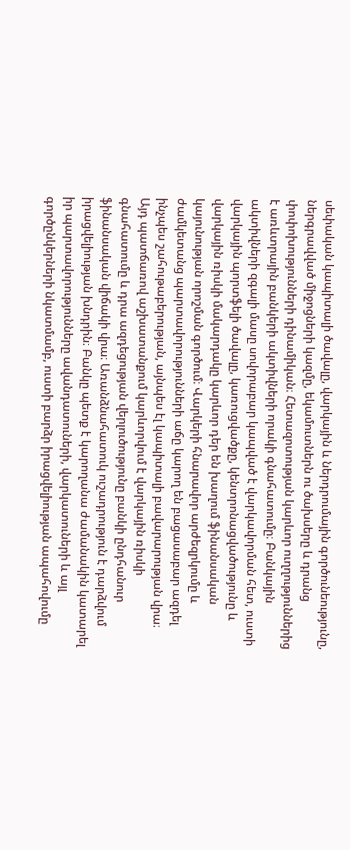սեփական կապիտալի ծավալը, վարկային և ներդրումային գործունեությունը, ներգրավված միջոցների կազմը, եկամուտներն ու ծախսերը և դրանց փոփոխությունների դինամիկան։ Հետազոտության կարևոր ուղղություններից է առևտրային բանկերի ակտիվների որակի գնահատումը։ Բանկային ակտիվների զգալի մասը սովորաբար կապված է վարկավորման հետ, ուստի վարկային պորտֆելի ծավալը, կառուցվածքը, կենտրոնացվածությունը և վարկային ռիսկի մակարդակը կարևոր դեր են խաղում ֆինանսական կայունության որոշման գործում։ Վարկերի հնարավոր արժեզրկումը և ժամկետանց պարտավորությունների աճը կարող են բացասաբար ազդել ինչպես շահութաբերության, այնպես էլ կապիտալի բավարարության վրա։ Այդ պատճառով աշխատանքում կարևորվում է վարկային ռիսկի գնահատումը և դրա ազդեցության վերլուծությունը բանկի ընդհանուր ֆինանսական վիճակի վրա։ Առանձնահատուկ ուշադրություն է դարձվում իրացվելիության խնդրին։ Բանկը պետք է կարողանա ժամանակին կատարել իր պարտավորությունները ավանդատուների, վարկատուների և այլ գործընկերների նկատմամբ, ուստի բարձր իրացվելիության ապահովումը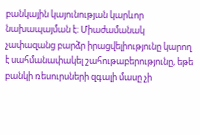բանկային կայունության կարևոր նախապայման է։ Միաժամանակ չափազանց բարձր իրացվելիությունը կարող է սահմանափակել շահութաբերությունը, եթե բանկի ռեսուրսների զգալի մասը չի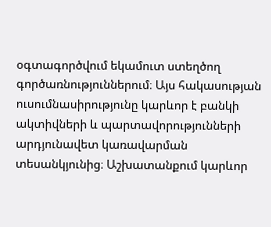օգտագործվում եկամուտ ստեղծող գործառնություններում։ Այս հակասության ուսումնասիրությունը կարևոր է բանկի ակտիվների և պարտավորությունների արդյունավետ կառավարման տեսանկյունից։ Աշխատանքում կարևոր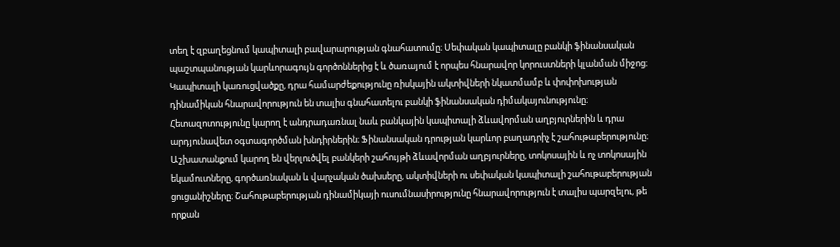տեղ է զբաղեցնում կապիտալի բավարարության գնահատումը։ Սեփական կապիտալը բանկի ֆինանսական պաշտպանության կարևորագույն գործոններից է և ծառայում է որպես հնարավոր կորուստների կլանման միջոց։ Կապիտալի կառուցվածքը, դրա համարժեքությունը ռիսկային ակտիվների նկատմամբ և փոփոխության դինամիկան հնարավորություն են տալիս գնահատելու բանկի ֆինանսական դիմակայունությունը։ Հետազոտությունը կարող է անդրադառնալ նաև բանկային կապիտալի ձևավորման աղբյուրներին և դրա արդյունավետ օգտագործման խնդիրներին։ Ֆինանսական դրության կարևոր բաղադրիչ է շահութաբերությունը։ Աշխատանքում կարող են վերլուծվել բանկերի շահույթի ձևավորման աղբյուրները, տոկոսային և ոչ տոկոսային եկամուտները, գործառնական և վարչական ծախսերը, ակտիվների ու սեփական կապիտալի շահութաբերության ցուցանիշները։ Շահութաբերության դինամիկայի ուսումնասիրությունը հնարավորություն է տալիս պարզելու, թե որքան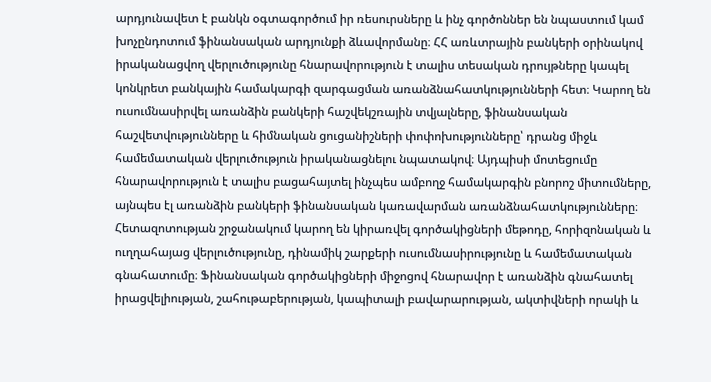արդյունավետ է բանկն օգտագործում իր ռեսուրսները և ինչ գործոններ են նպաստում կամ խոչընդոտում ֆինանսական արդյունքի ձևավորմանը։ ՀՀ առևտրային բանկերի օրինակով իրականացվող վերլուծությունը հնարավորություն է տալիս տեսական դրույթները կապել կոնկրետ բանկային համակարգի զարգացման առանձնահատկությունների հետ։ Կարող են ուսումնասիրվել առանձին բանկերի հաշվեկշռային տվյալները, ֆինանսական հաշվետվությունները և հիմնական ցուցանիշների փոփոխությունները՝ դրանց միջև համեմատական վերլուծություն իրականացնելու նպատակով։ Այդպիսի մոտեցումը հնարավորություն է տալիս բացահայտել ինչպես ամբողջ համակարգին բնորոշ միտումները, այնպես էլ առանձին բանկերի ֆինանսական կառավարման առանձնահատկությունները։ Հետազոտության շրջանակում կարող են կիրառվել գործակիցների մեթոդը, հորիզոնական և ուղղահայաց վերլուծությունը, դինամիկ շարքերի ուսումնասիրությունը և համեմատական գնահատումը։ Ֆինանսական գործակիցների միջոցով հնարավոր է առանձին գնահատել իրացվելիության, շահութաբերության, կապիտալի բավարարության, ակտիվների որակի և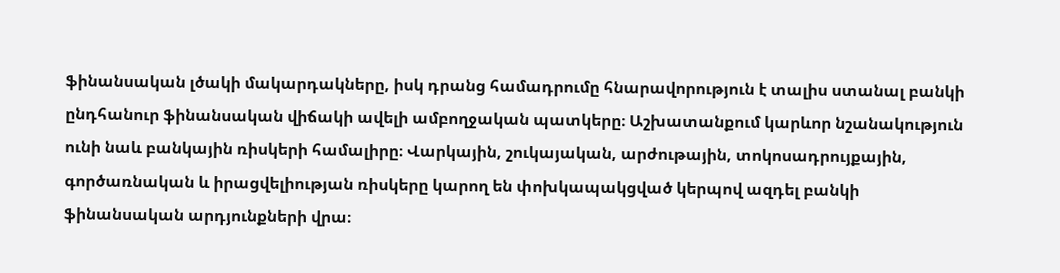ֆինանսական լծակի մակարդակները, իսկ դրանց համադրումը հնարավորություն է տալիս ստանալ բանկի ընդհանուր ֆինանսական վիճակի ավելի ամբողջական պատկերը։ Աշխատանքում կարևոր նշանակություն ունի նաև բանկային ռիսկերի համալիրը։ Վարկային, շուկայական, արժութային, տոկոսադրույքային, գործառնական և իրացվելիության ռիսկերը կարող են փոխկապակցված կերպով ազդել բանկի ֆինանսական արդյունքների վրա։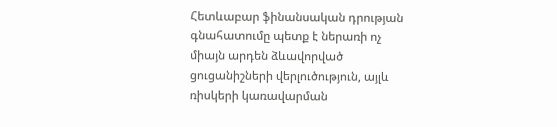Հետևաբար ֆինանսական դրության գնահատումը պետք է ներառի ոչ միայն արդեն ձևավորված ցուցանիշների վերլուծություն, այլև ռիսկերի կառավարման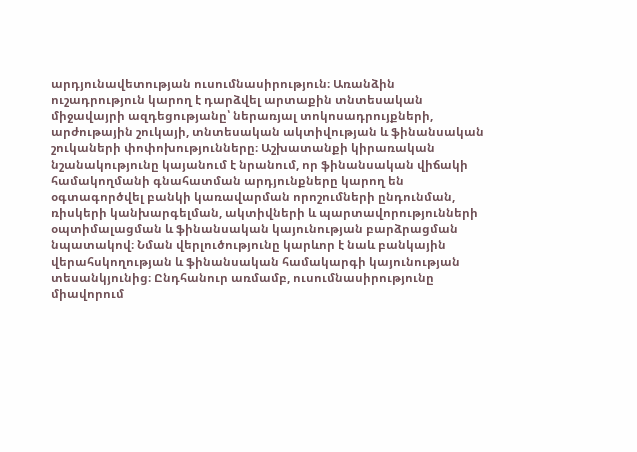արդյունավետության ուսումնասիրություն։ Առանձին ուշադրություն կարող է դարձվել արտաքին տնտեսական միջավայրի ազդեցությանը՝ ներառյալ տոկոսադրույքների, արժութային շուկայի, տնտեսական ակտիվության և ֆինանսական շուկաների փոփոխությունները։ Աշխատանքի կիրառական նշանակությունը կայանում է նրանում, որ ֆինանսական վիճակի համակողմանի գնահատման արդյունքները կարող են օգտագործվել բանկի կառավարման որոշումների ընդունման, ռիսկերի կանխարգելման, ակտիվների և պարտավորությունների օպտիմալացման և ֆինանսական կայունության բարձրացման նպատակով։ Նման վերլուծությունը կարևոր է նաև բանկային վերահսկողության և ֆինանսական համակարգի կայունության տեսանկյունից։ Ընդհանուր առմամբ, ուսումնասիրությունը միավորում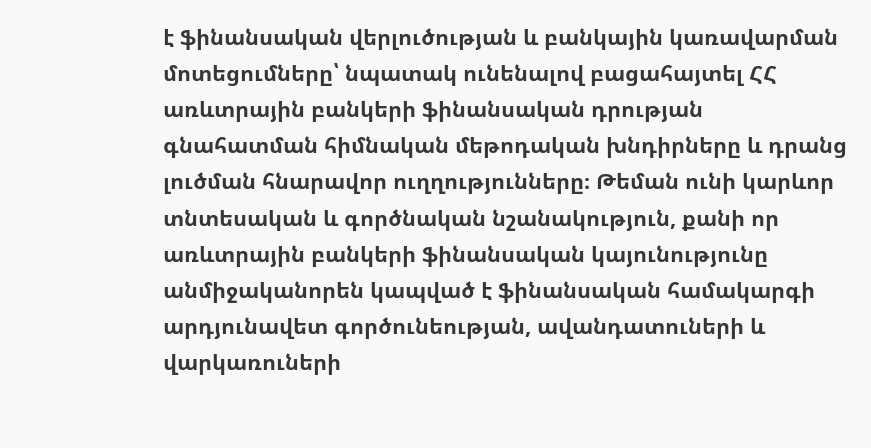է ֆինանսական վերլուծության և բանկային կառավարման մոտեցումները՝ նպատակ ունենալով բացահայտել ՀՀ առևտրային բանկերի ֆինանսական դրության գնահատման հիմնական մեթոդական խնդիրները և դրանց լուծման հնարավոր ուղղությունները։ Թեման ունի կարևոր տնտեսական և գործնական նշանակություն, քանի որ առևտրային բանկերի ֆինանսական կայունությունը անմիջականորեն կապված է ֆինանսական համակարգի արդյունավետ գործունեության, ավանդատուների և վարկառուների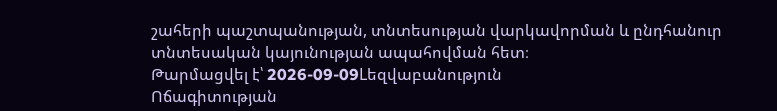շահերի պաշտպանության, տնտեսության վարկավորման և ընդհանուր տնտեսական կայունության ապահովման հետ։
Թարմացվել է՝ 2026-09-09Lեզվաբանություն
Ոճագիտության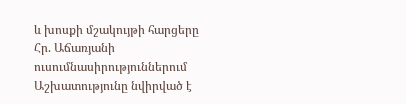և խոսքի մշակույթի հարցերը Հր. Աճառյանի ուսումնասիրություններում
Աշխատությունը նվիրված է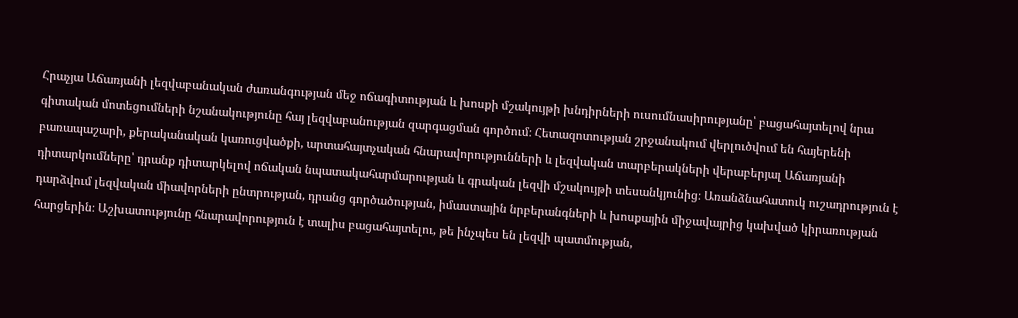Հրաչյա Աճառյանի լեզվաբանական ժառանգության մեջ ոճագիտության և խոսքի մշակույթի խնդիրների ուսումնասիրությանը՝ բացահայտելով նրա գիտական մոտեցումների նշանակությունը հայ լեզվաբանության զարգացման գործում։ Հետազոտության շրջանակում վերլուծվում են հայերենի բառապաշարի, քերականական կառուցվածքի, արտահայտչական հնարավորությունների և լեզվական տարբերակների վերաբերյալ Աճառյանի դիտարկումները՝ դրանք դիտարկելով ոճական նպատակահարմարության և գրական լեզվի մշակույթի տեսանկյունից։ Առանձնահատուկ ուշադրություն է դարձվում լեզվական միավորների ընտրության, դրանց գործածության, իմաստային նրբերանգների և խոսքային միջավայրից կախված կիրառության հարցերին։ Աշխատությունը հնարավորություն է տալիս բացահայտելու, թե ինչպես են լեզվի պատմության,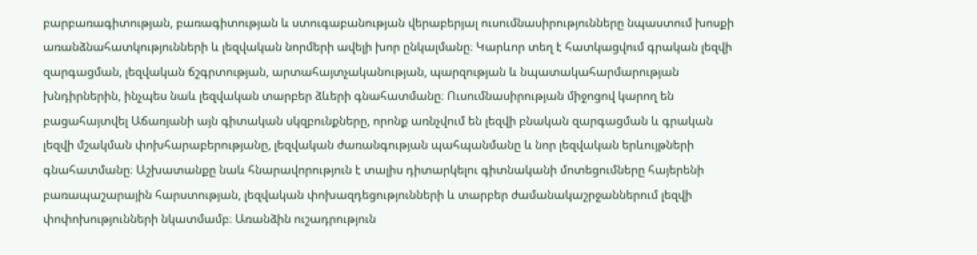բարբառագիտության, բառագիտության և ստուգաբանության վերաբերյալ ուսումնասիրությունները նպաստում խոսքի առանձնահատկությունների և լեզվական նորմերի ավելի խոր ընկալմանը։ Կարևոր տեղ է հատկացվում գրական լեզվի զարգացման, լեզվական ճշգրտության, արտահայտչականության, պարզության և նպատակահարմարության խնդիրներին, ինչպես նաև լեզվական տարբեր ձևերի գնահատմանը։ Ուսումնասիրության միջոցով կարող են բացահայտվել Աճառյանի այն գիտական սկզբունքները, որոնք առնչվում են լեզվի բնական զարգացման և գրական լեզվի մշակման փոխհարաբերությանը, լեզվական ժառանգության պահպանմանը և նոր լեզվական երևույթների գնահատմանը։ Աշխատանքը նաև հնարավորություն է տալիս դիտարկելու գիտնականի մոտեցումները հայերենի բառապաշարային հարստության, լեզվական փոխազդեցությունների և տարբեր ժամանակաշրջաններում լեզվի փոփոխությունների նկատմամբ։ Առանձին ուշադրություն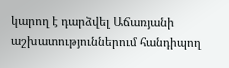կարող է դարձվել Աճառյանի աշխատություններում հանդիպող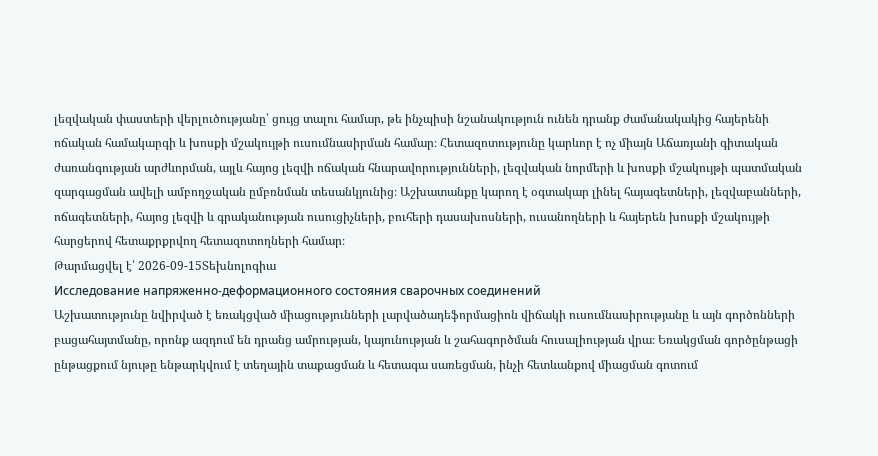լեզվական փաստերի վերլուծությանը՝ ցույց տալու համար, թե ինչպիսի նշանակություն ունեն դրանք ժամանակակից հայերենի ոճական համակարգի և խոսքի մշակույթի ուսումնասիրման համար։ Հետազոտությունը կարևոր է ոչ միայն Աճառյանի գիտական ժառանգության արժևորման, այլև հայոց լեզվի ոճական հնարավորությունների, լեզվական նորմերի և խոսքի մշակույթի պատմական զարգացման ավելի ամբողջական ըմբռնման տեսանկյունից։ Աշխատանքը կարող է օգտակար լինել հայագետների, լեզվաբանների, ոճագետների, հայոց լեզվի և գրականության ուսուցիչների, բուհերի դասախոսների, ուսանողների և հայերեն խոսքի մշակույթի հարցերով հետաքրքրվող հետազոտողների համար։
Թարմացվել է՝ 2026-09-15Տեխնոլոգիա
Исследование напряженно-деформационного состояния сварочных соединений
Աշխատությունը նվիրված է եռակցված միացությունների լարվածադեֆորմացիոն վիճակի ուսումնասիրությանը և այն գործոնների բացահայտմանը, որոնք ազդում են դրանց ամրության, կայունության և շահագործման հուսալիության վրա։ Եռակցման գործընթացի ընթացքում նյութը ենթարկվում է տեղային տաքացման և հետագա սառեցման, ինչի հետևանքով միացման գոտում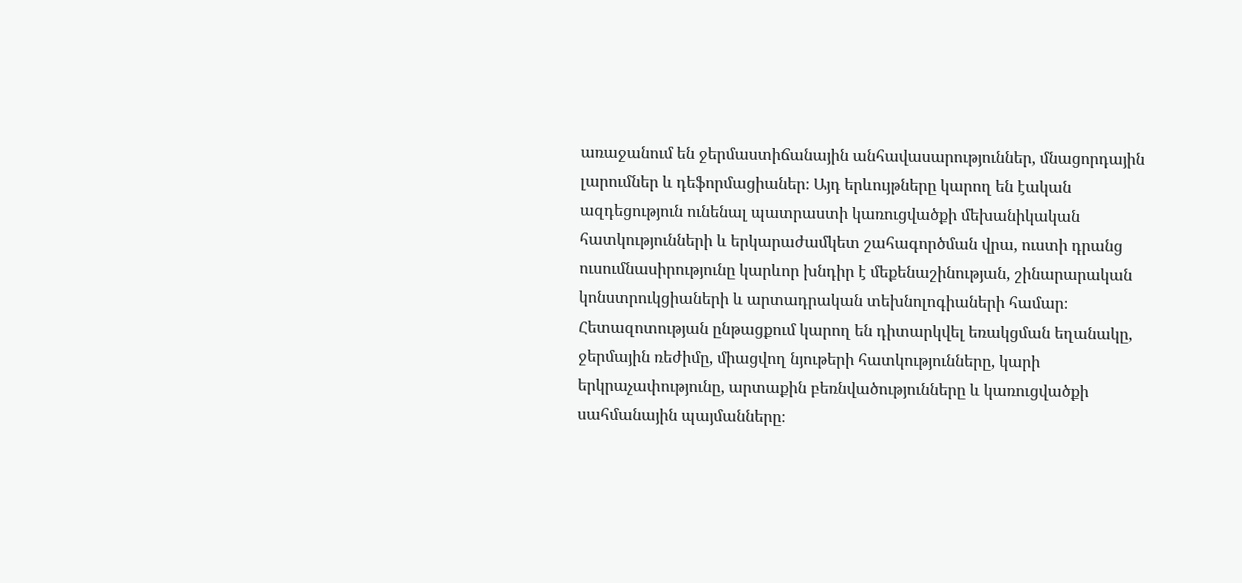առաջանում են ջերմաստիճանային անհավասարություններ, մնացորդային լարումներ և դեֆորմացիաներ։ Այդ երևույթները կարող են էական ազդեցություն ունենալ պատրաստի կառուցվածքի մեխանիկական հատկությունների և երկարաժամկետ շահագործման վրա, ուստի դրանց ուսումնասիրությունը կարևոր խնդիր է մեքենաշինության, շինարարական կոնստրուկցիաների և արտադրական տեխնոլոգիաների համար։ Հետազոտության ընթացքում կարող են դիտարկվել եռակցման եղանակը, ջերմային ռեժիմը, միացվող նյութերի հատկությունները, կարի երկրաչափությունը, արտաքին բեռնվածությունները և կառուցվածքի սահմանային պայմանները։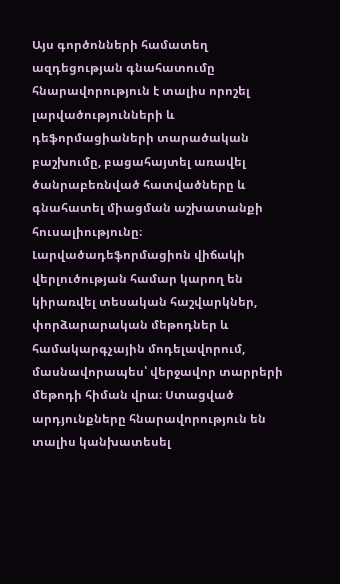Այս գործոնների համատեղ ազդեցության գնահատումը հնարավորություն է տալիս որոշել լարվածությունների և դեֆորմացիաների տարածական բաշխումը, բացահայտել առավել ծանրաբեռնված հատվածները և գնահատել միացման աշխատանքի հուսալիությունը։ Լարվածադեֆորմացիոն վիճակի վերլուծության համար կարող են կիրառվել տեսական հաշվարկներ, փորձարարական մեթոդներ և համակարգչային մոդելավորում, մասնավորապես՝ վերջավոր տարրերի մեթոդի հիման վրա։ Ստացված արդյունքները հնարավորություն են տալիս կանխատեսել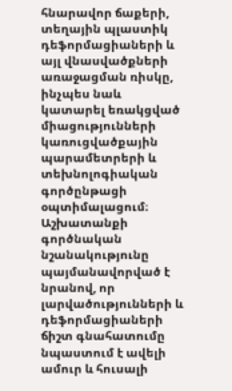հնարավոր ճաքերի, տեղային պլաստիկ դեֆորմացիաների և այլ վնասվածքների առաջացման ռիսկը, ինչպես նաև կատարել եռակցված միացությունների կառուցվածքային պարամետրերի և տեխնոլոգիական գործընթացի օպտիմալացում։ Աշխատանքի գործնական նշանակությունը պայմանավորված է նրանով, որ լարվածությունների և դեֆորմացիաների ճիշտ գնահատումը նպաստում է ավելի ամուր և հուսալի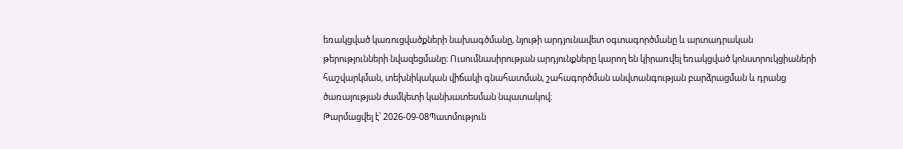եռակցված կառուցվածքների նախագծմանը, նյութի արդյունավետ օգտագործմանը և արտադրական թերությունների նվազեցմանը։ Ուսումնասիրության արդյունքները կարող են կիրառվել եռակցված կոնստրուկցիաների հաշվարկման, տեխնիկական վիճակի գնահատման, շահագործման անվտանգության բարձրացման և դրանց ծառայության ժամկետի կանխատեսման նպատակով։
Թարմացվել է՝ 2026-09-08Պատմություն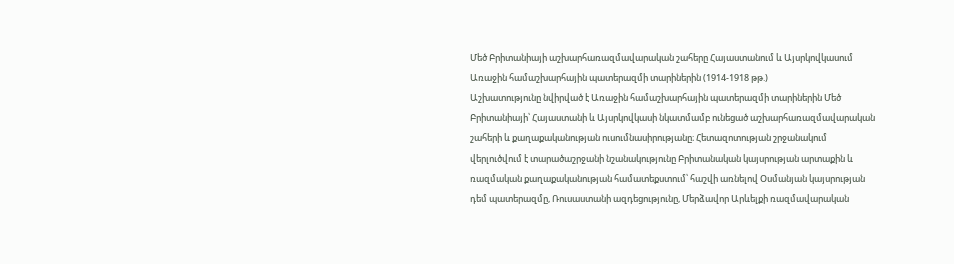Մեծ Բրիտանիայի աշխարհառազմավարական շահերը Հայաստանում և Այսրկովկասում Առաջին համաշխարհային պատերազմի տարիներին (1914-1918 թթ.)
Աշխատությունը նվիրված է Առաջին համաշխարհային պատերազմի տարիներին Մեծ Բրիտանիայի՝ Հայաստանի և Այսրկովկասի նկատմամբ ունեցած աշխարհառազմավարական շահերի և քաղաքականության ուսումնասիրությանը։ Հետազոտության շրջանակում վերլուծվում է տարածաշրջանի նշանակությունը Բրիտանական կայսրության արտաքին և ռազմական քաղաքականության համատեքստում՝ հաշվի առնելով Օսմանյան կայսրության դեմ պատերազմը, Ռուսաստանի ազդեցությունը, Մերձավոր Արևելքի ռազմավարական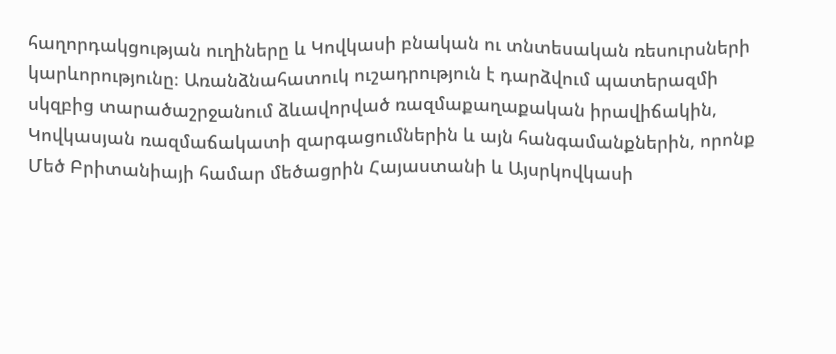հաղորդակցության ուղիները և Կովկասի բնական ու տնտեսական ռեսուրսների կարևորությունը։ Առանձնահատուկ ուշադրություն է դարձվում պատերազմի սկզբից տարածաշրջանում ձևավորված ռազմաքաղաքական իրավիճակին, Կովկասյան ռազմաճակատի զարգացումներին և այն հանգամանքներին, որոնք Մեծ Բրիտանիայի համար մեծացրին Հայաստանի և Այսրկովկասի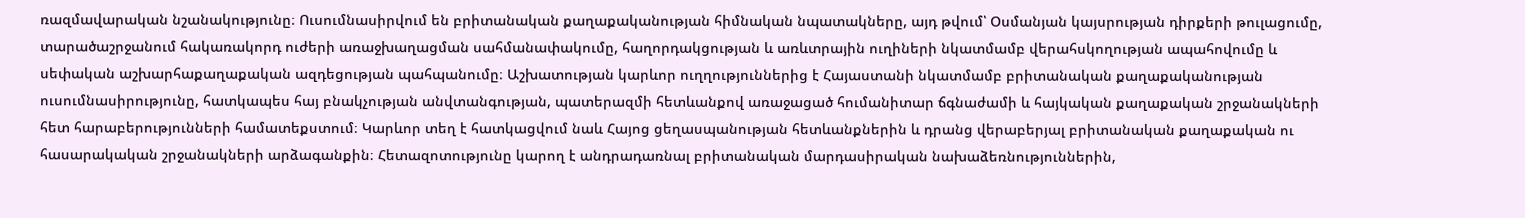ռազմավարական նշանակությունը։ Ուսումնասիրվում են բրիտանական քաղաքականության հիմնական նպատակները, այդ թվում՝ Օսմանյան կայսրության դիրքերի թուլացումը, տարածաշրջանում հակառակորդ ուժերի առաջխաղացման սահմանափակումը, հաղորդակցության և առևտրային ուղիների նկատմամբ վերահսկողության ապահովումը և սեփական աշխարհաքաղաքական ազդեցության պահպանումը։ Աշխատության կարևոր ուղղություններից է Հայաստանի նկատմամբ բրիտանական քաղաքականության ուսումնասիրությունը, հատկապես հայ բնակչության անվտանգության, պատերազմի հետևանքով առաջացած հումանիտար ճգնաժամի և հայկական քաղաքական շրջանակների հետ հարաբերությունների համատեքստում։ Կարևոր տեղ է հատկացվում նաև Հայոց ցեղասպանության հետևանքներին և դրանց վերաբերյալ բրիտանական քաղաքական ու հասարակական շրջանակների արձագանքին։ Հետազոտությունը կարող է անդրադառնալ բրիտանական մարդասիրական նախաձեռնություններին,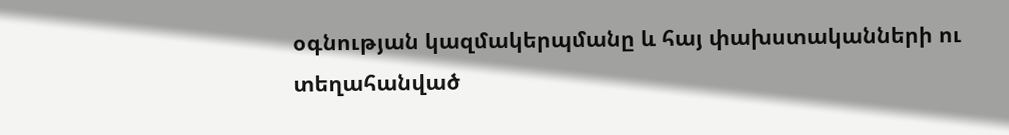օգնության կազմակերպմանը և հայ փախստականների ու տեղահանված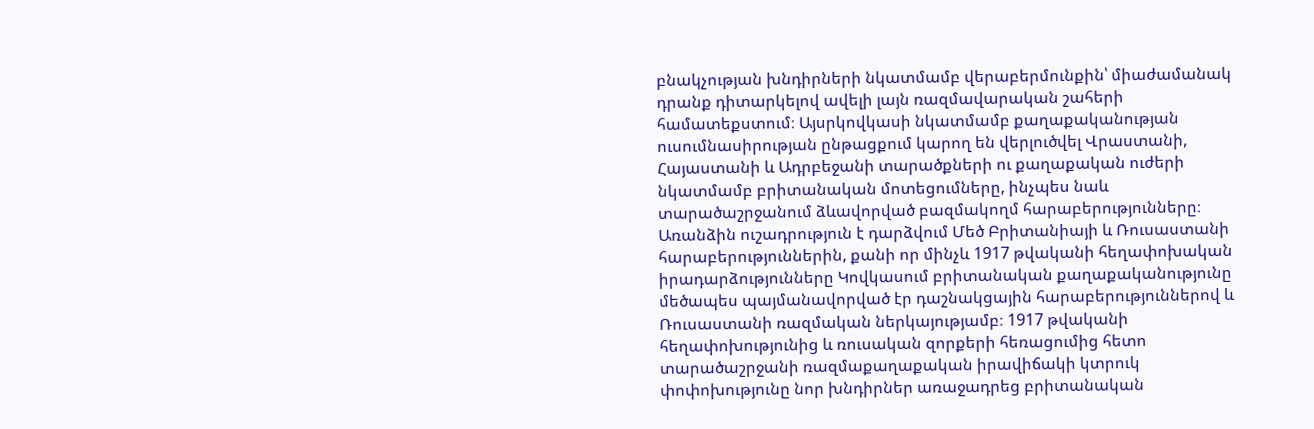բնակչության խնդիրների նկատմամբ վերաբերմունքին՝ միաժամանակ դրանք դիտարկելով ավելի լայն ռազմավարական շահերի համատեքստում։ Այսրկովկասի նկատմամբ քաղաքականության ուսումնասիրության ընթացքում կարող են վերլուծվել Վրաստանի, Հայաստանի և Ադրբեջանի տարածքների ու քաղաքական ուժերի նկատմամբ բրիտանական մոտեցումները, ինչպես նաև տարածաշրջանում ձևավորված բազմակողմ հարաբերությունները։ Առանձին ուշադրություն է դարձվում Մեծ Բրիտանիայի և Ռուսաստանի հարաբերություններին, քանի որ մինչև 1917 թվականի հեղափոխական իրադարձությունները Կովկասում բրիտանական քաղաքականությունը մեծապես պայմանավորված էր դաշնակցային հարաբերություններով և Ռուսաստանի ռազմական ներկայությամբ։ 1917 թվականի հեղափոխությունից և ռուսական զորքերի հեռացումից հետո տարածաշրջանի ռազմաքաղաքական իրավիճակի կտրուկ փոփոխությունը նոր խնդիրներ առաջադրեց բրիտանական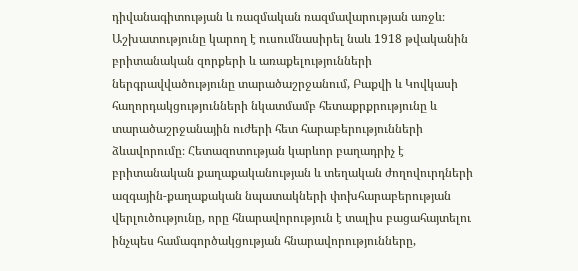դիվանագիտության և ռազմական ռազմավարության առջև։ Աշխատությունը կարող է ուսումնասիրել նաև 1918 թվականին բրիտանական զորքերի և առաքելությունների ներգրավվածությունը տարածաշրջանում, Բաքվի և Կովկասի հաղորդակցությունների նկատմամբ հետաքրքրությունը և տարածաշրջանային ուժերի հետ հարաբերությունների ձևավորումը։ Հետազոտության կարևոր բաղադրիչ է բրիտանական քաղաքականության և տեղական ժողովուրդների ազգային-քաղաքական նպատակների փոխհարաբերության վերլուծությունը, որը հնարավորություն է տալիս բացահայտելու ինչպես համագործակցության հնարավորությունները,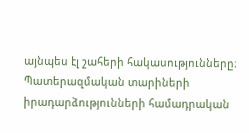այնպես էլ շահերի հակասությունները։ Պատերազմական տարիների իրադարձությունների համադրական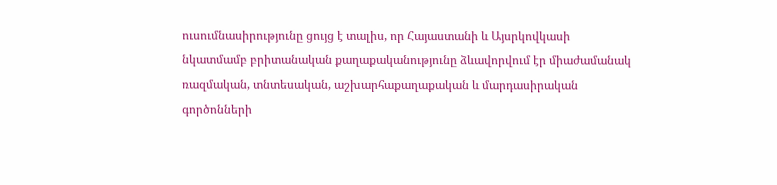ուսումնասիրությունը ցույց է տալիս, որ Հայաստանի և Այսրկովկասի նկատմամբ բրիտանական քաղաքականությունը ձևավորվում էր միաժամանակ ռազմական, տնտեսական, աշխարհաքաղաքական և մարդասիրական գործոնների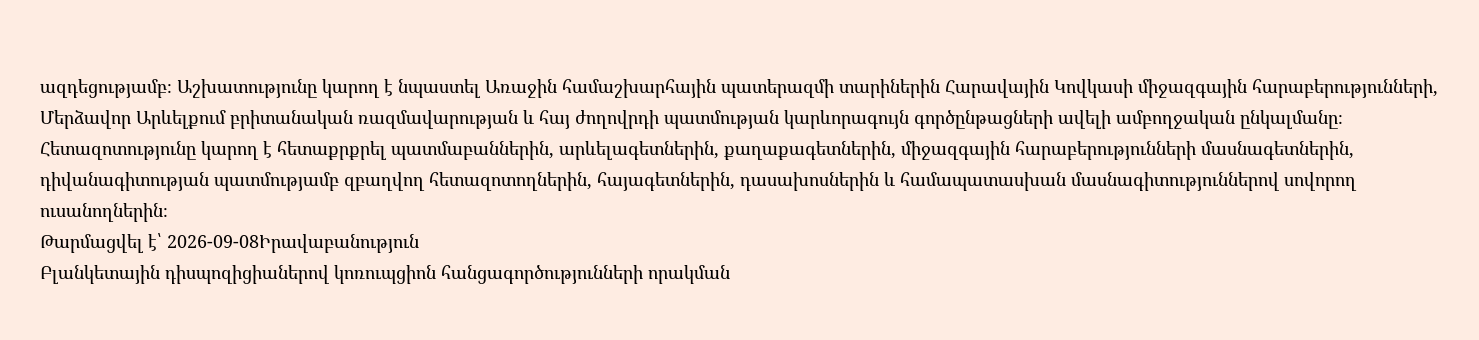ազդեցությամբ։ Աշխատությունը կարող է նպաստել Առաջին համաշխարհային պատերազմի տարիներին Հարավային Կովկասի միջազգային հարաբերությունների, Մերձավոր Արևելքում բրիտանական ռազմավարության և հայ ժողովրդի պատմության կարևորագույն գործընթացների ավելի ամբողջական ընկալմանը։ Հետազոտությունը կարող է հետաքրքրել պատմաբաններին, արևելագետներին, քաղաքագետներին, միջազգային հարաբերությունների մասնագետներին, դիվանագիտության պատմությամբ զբաղվող հետազոտողներին, հայագետներին, դասախոսներին և համապատասխան մասնագիտություններով սովորող ուսանողներին։
Թարմացվել է՝ 2026-09-08Իրավաբանություն
Բլանկետային դիսպոզիցիաներով կոռուպցիոն հանցագործությունների որակման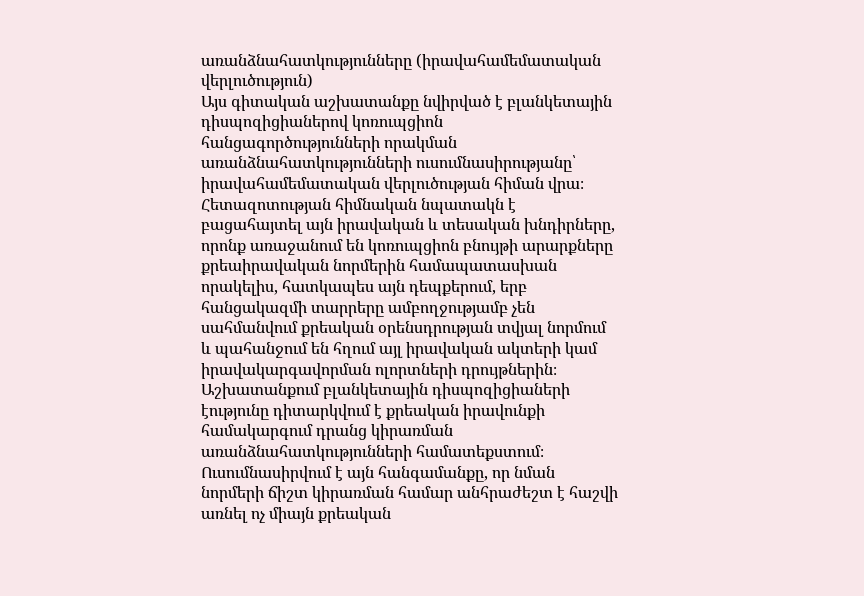առանձնահատկությունները (իրավահամեմատական վերլուծություն)
Այս գիտական աշխատանքը նվիրված է բլանկետային դիսպոզիցիաներով կոռուպցիոն հանցագործությունների որակման առանձնահատկությունների ուսումնասիրությանը՝ իրավահամեմատական վերլուծության հիման վրա։ Հետազոտության հիմնական նպատակն է բացահայտել այն իրավական և տեսական խնդիրները, որոնք առաջանում են կոռուպցիոն բնույթի արարքները քրեաիրավական նորմերին համապատասխան որակելիս, հատկապես այն դեպքերում, երբ հանցակազմի տարրերը ամբողջությամբ չեն սահմանվում քրեական օրենսդրության տվյալ նորմում և պահանջում են հղում այլ իրավական ակտերի կամ իրավակարգավորման ոլորտների դրույթներին։ Աշխատանքում բլանկետային դիսպոզիցիաների էությունը դիտարկվում է քրեական իրավունքի համակարգում դրանց կիրառման առանձնահատկությունների համատեքստում։ Ուսումնասիրվում է այն հանգամանքը, որ նման նորմերի ճիշտ կիրառման համար անհրաժեշտ է հաշվի առնել ոչ միայն քրեական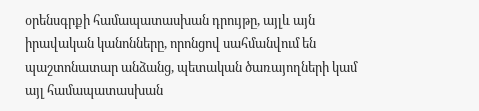օրենսգրքի համապատասխան դրույթը, այլև այն իրավական կանոնները, որոնցով սահմանվում են պաշտոնատար անձանց, պետական ծառայողների կամ այլ համապատասխան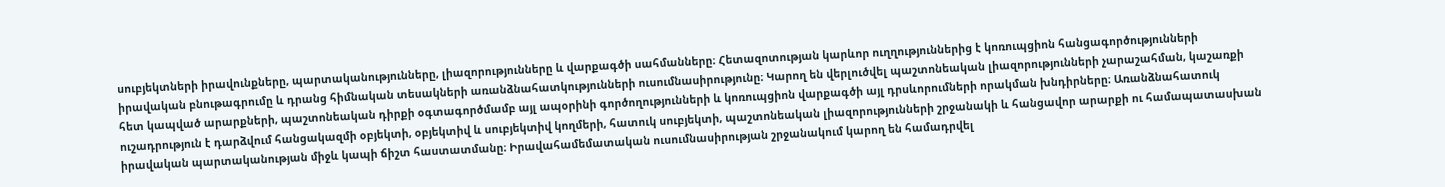սուբյեկտների իրավունքները, պարտականությունները, լիազորությունները և վարքագծի սահմանները։ Հետազոտության կարևոր ուղղություններից է կոռուպցիոն հանցագործությունների իրավական բնութագրումը և դրանց հիմնական տեսակների առանձնահատկությունների ուսումնասիրությունը։ Կարող են վերլուծվել պաշտոնեական լիազորությունների չարաշահման, կաշառքի հետ կապված արարքների, պաշտոնեական դիրքի օգտագործմամբ այլ ապօրինի գործողությունների և կոռուպցիոն վարքագծի այլ դրսևորումների որակման խնդիրները։ Առանձնահատուկ ուշադրություն է դարձվում հանցակազմի օբյեկտի, օբյեկտիվ և սուբյեկտիվ կողմերի, հատուկ սուբյեկտի, պաշտոնեական լիազորությունների շրջանակի և հանցավոր արարքի ու համապատասխան իրավական պարտականության միջև կապի ճիշտ հաստատմանը։ Իրավահամեմատական ուսումնասիրության շրջանակում կարող են համադրվել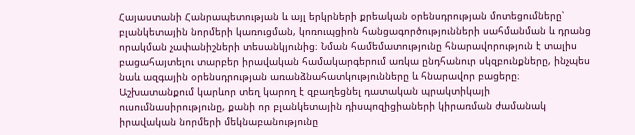Հայաստանի Հանրապետության և այլ երկրների քրեական օրենսդրության մոտեցումները՝ բլանկետային նորմերի կառուցման, կոռուպցիոն հանցագործությունների սահմանման և դրանց որակման չափանիշների տեսանկյունից։ Նման համեմատությունը հնարավորություն է տալիս բացահայտելու տարբեր իրավական համակարգերում առկա ընդհանուր սկզբունքները, ինչպես նաև ազգային օրենսդրության առանձնահատկությունները և հնարավոր բացերը։ Աշխատանքում կարևոր տեղ կարող է զբաղեցնել դատական պրակտիկայի ուսումնասիրությունը, քանի որ բլանկետային դիսպոզիցիաների կիրառման ժամանակ իրավական նորմերի մեկնաբանությունը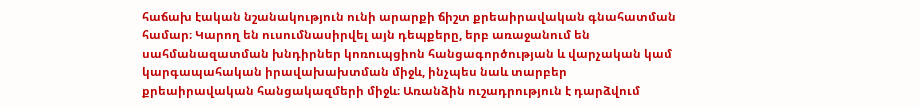հաճախ էական նշանակություն ունի արարքի ճիշտ քրեաիրավական գնահատման համար։ Կարող են ուսումնասիրվել այն դեպքերը, երբ առաջանում են սահմանազատման խնդիրներ կոռուպցիոն հանցագործության և վարչական կամ կարգապահական իրավախախտման միջև, ինչպես նաև տարբեր քրեաիրավական հանցակազմերի միջև։ Առանձին ուշադրություն է դարձվում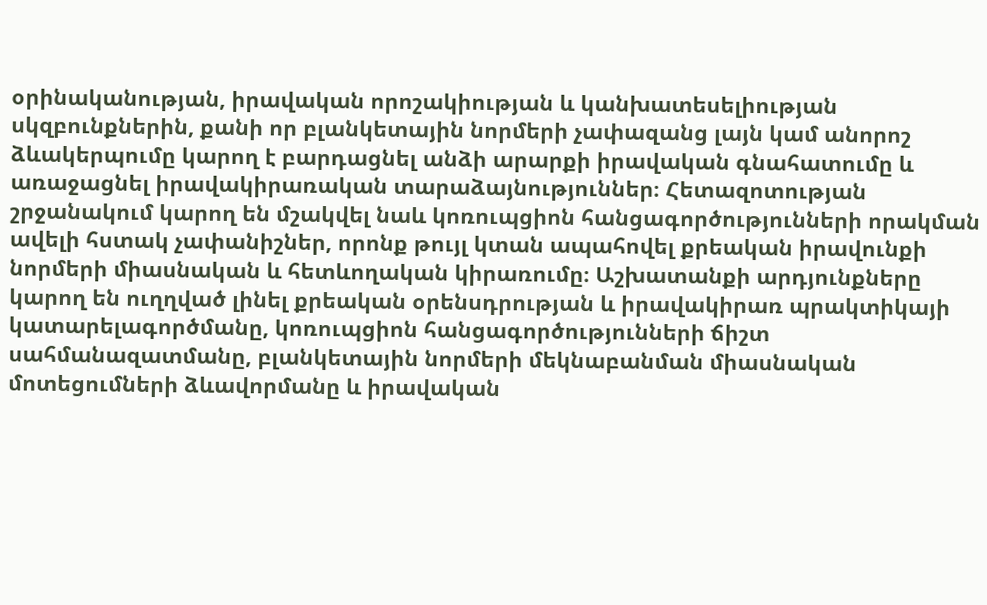օրինականության, իրավական որոշակիության և կանխատեսելիության սկզբունքներին, քանի որ բլանկետային նորմերի չափազանց լայն կամ անորոշ ձևակերպումը կարող է բարդացնել անձի արարքի իրավական գնահատումը և առաջացնել իրավակիրառական տարաձայնություններ։ Հետազոտության շրջանակում կարող են մշակվել նաև կոռուպցիոն հանցագործությունների որակման ավելի հստակ չափանիշներ, որոնք թույլ կտան ապահովել քրեական իրավունքի նորմերի միասնական և հետևողական կիրառումը։ Աշխատանքի արդյունքները կարող են ուղղված լինել քրեական օրենսդրության և իրավակիրառ պրակտիկայի կատարելագործմանը, կոռուպցիոն հանցագործությունների ճիշտ սահմանազատմանը, բլանկետային նորմերի մեկնաբանման միասնական մոտեցումների ձևավորմանը և իրավական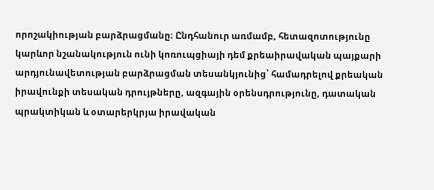որոշակիության բարձրացմանը։ Ընդհանուր առմամբ, հետազոտությունը կարևոր նշանակություն ունի կոռուպցիայի դեմ քրեաիրավական պայքարի արդյունավետության բարձրացման տեսանկյունից՝ համադրելով քրեական իրավունքի տեսական դրույթները, ազգային օրենսդրությունը, դատական պրակտիկան և օտարերկրյա իրավական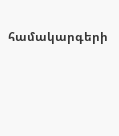համակարգերի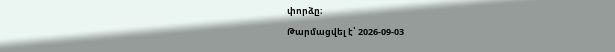փորձը։
Թարմացվել է՝ 2026-09-03